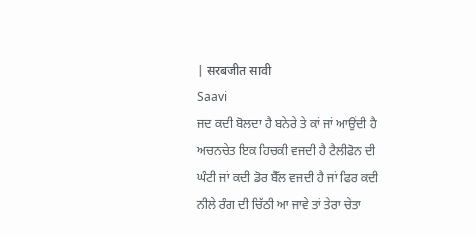| सरबजीत सावी
Saavi
ਜਦ ਕਦੀ ਬੋਲਦਾ ਹੈ ਬਨੇਰੇ ਤੇ ਕਾਂ ਜਾਂ ਆਉਂਦੀ ਹੈ ਅਚਨਚੇਤ ਇਕ ਹਿਚਕੀ ਵਜਦੀ ਹੈ ਟੈਲੀਫੋਨ ਦੀ ਘੰਟੀ ਜਾਂ ਕਦੀ ਡੋਰ ਬੈੱਲ ਵਜਦੀ ਹੈ ਜਾਂ ਫਿਰ ਕਦੀ ਨੀਲੇ ਰੰਗ ਦੀ ਚਿੱਠੀ ਆ ਜਾਵੇ ਤਾਂ ਤੇਰਾ ਚੇਤਾ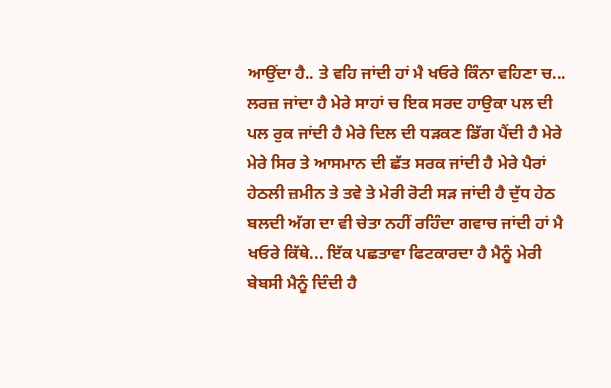ਆਉਂਦਾ ਹੈ.. ਤੇ ਵਹਿ ਜਾਂਦੀ ਹਾਂ ਮੈ ਖਓਰੇ ਕਿੰਨਾ ਵਹਿਣਾ ਚ...
ਲਰਜ਼ ਜਾਂਦਾ ਹੈ ਮੇਰੇ ਸਾਹਾਂ ਚ ਇਕ ਸਰਦ ਹਾਉਕਾ ਪਲ ਦੀ ਪਲ ਰੁਕ ਜਾਂਦੀ ਹੈ ਮੇਰੇ ਦਿਲ ਦੀ ਧੜਕਣ ਡਿੱਗ ਪੈਂਦੀ ਹੈ ਮੇਰੇ ਮੇਰੇ ਸਿਰ ਤੇ ਆਸਮਾਨ ਦੀ ਛੱਤ ਸਰਕ ਜਾਂਦੀ ਹੈ ਮੇਰੇ ਪੈਰਾਂ ਹੇਠਲੀ ਜ਼ਮੀਨ ਤੇ ਤਵੇ ਤੇ ਮੇਰੀ ਰੋਟੀ ਸੜ ਜਾਂਦੀ ਹੈ ਦੁੱਧ ਹੇਠ ਬਲਦੀ ਅੱਗ ਦਾ ਵੀ ਚੇਤਾ ਨਹੀਂ ਰਹਿੰਦਾ ਗਵਾਚ ਜਾਂਦੀ ਹਾਂ ਮੈ ਖਓਰੇ ਕਿੱਥੇ... ਇੱਕ ਪਛਤਾਵਾ ਫਿਟਕਾਰਦਾ ਹੈ ਮੈਨੂੰ ਮੇਰੀ ਬੇਬਸੀ ਮੈਨੂੰ ਦਿੰਦੀ ਹੈ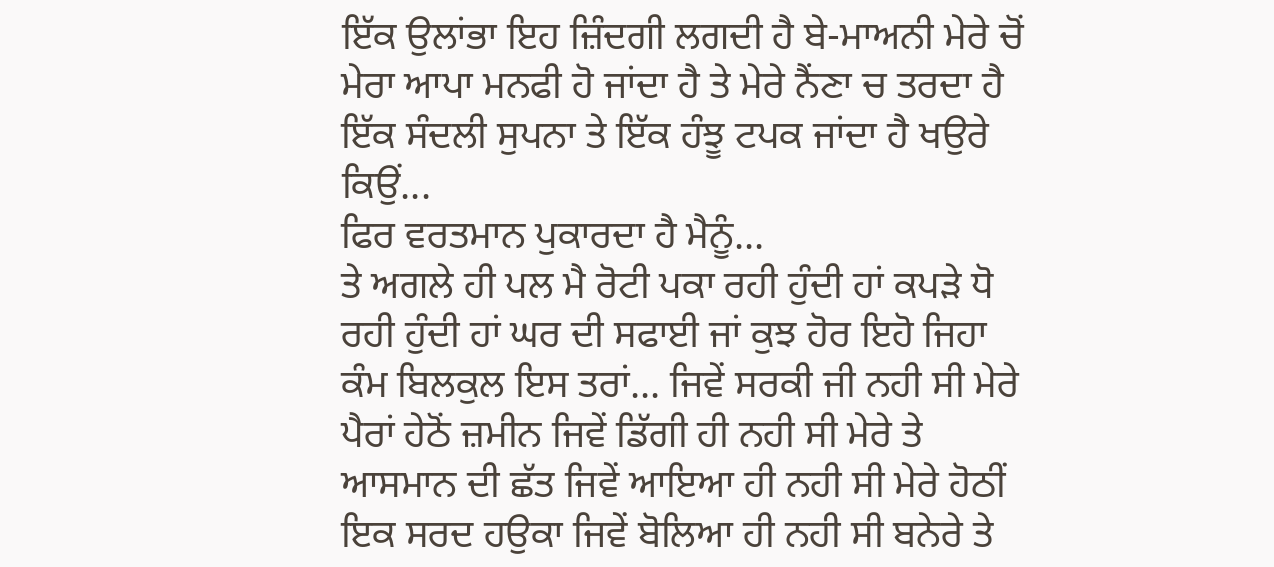ਇੱਕ ਉਲਾਂਭਾ ਇਹ ਜ਼ਿੰਦਗੀ ਲਗਦੀ ਹੈ ਬੇ-ਮਾਅਨੀ ਮੇਰੇ ਚੋਂ ਮੇਰਾ ਆਪਾ ਮਨਫੀ ਹੋ ਜਾਂਦਾ ਹੈ ਤੇ ਮੇਰੇ ਨੈਂਣਾ ਚ ਤਰਦਾ ਹੈ ਇੱਕ ਸੰਦਲੀ ਸੁਪਨਾ ਤੇ ਇੱਕ ਹੰਝੂ ਟਪਕ ਜਾਂਦਾ ਹੈ ਖਉਰੇ ਕਿਉਂ...
ਫਿਰ ਵਰਤਮਾਨ ਪੁਕਾਰਦਾ ਹੈ ਮੈਨੂੰ...
ਤੇ ਅਗਲੇ ਹੀ ਪਲ ਮੈ ਰੋਟੀ ਪਕਾ ਰਹੀ ਹੁੰਦੀ ਹਾਂ ਕਪੜੇ ਧੋ ਰਹੀ ਹੁੰਦੀ ਹਾਂ ਘਰ ਦੀ ਸਫਾਈ ਜਾਂ ਕੁਝ ਹੋਰ ਇਹੋ ਜਿਹਾ ਕੰਮ ਬਿਲਕੁਲ ਇਸ ਤਰਾਂ... ਜਿਵੇਂ ਸਰਕੀ ਜੀ ਨਹੀ ਸੀ ਮੇਰੇ ਪੈਰਾਂ ਹੇਠੋਂ ਜ਼ਮੀਨ ਜਿਵੇਂ ਡਿੱਗੀ ਹੀ ਨਹੀ ਸੀ ਮੇਰੇ ਤੇ ਆਸਮਾਨ ਦੀ ਛੱਤ ਜਿਵੇਂ ਆਇਆ ਹੀ ਨਹੀ ਸੀ ਮੇਰੇ ਹੋਠੀਂ ਇਕ ਸਰਦ ਹਉਕਾ ਜਿਵੇਂ ਬੋਲਿਆ ਹੀ ਨਹੀ ਸੀ ਬਨੇਰੇ ਤੇ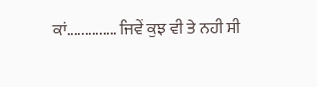ਕਾਂ.............. ਜਿਵੇਂ ਕੁਝ ਵੀ ਤੇ ਨਹੀ ਸੀ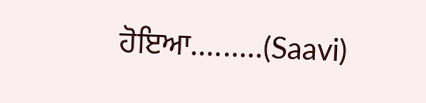ਹੋਇਆ.........(Saavi)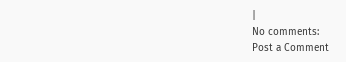|
No comments:
Post a Comment